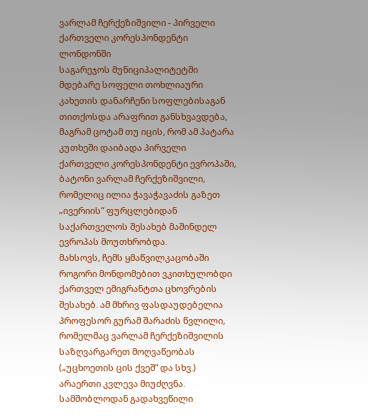ვარლამ ჩერქეზიშვილი - პირველი ქართველი კორესპონდენტი ლონდონში
საგარეჯოს მუნიციპალიტეტში მდებარე სოფელი თოხლიაური კახეთის დანარჩენი სოფლებისაგან თითქოსდა არაფრით განსხვავდება, მაგრამ ცოტამ თუ იცის, რომ ამ პატარა კუთხეში დაიბადა პირველი ქართველი კორესპონდენტი ევროპაში, ბატონი ვარლამ ჩერქეზიშვილი, რომელიც ილია ჭავაჭავაძის გაზეთ „ივერიის“ ფურცლებიდან საქართველოს შესახებ მაშინდელ ევროპას მოუთხრობდა.
მახსოვს, ჩემს ყმაწვილკაცობაში როგორი მონდომებით ვკითხულობდი ქართველ ემიგრანტთა ცხოვრების შესახებ. ამ მხრივ ფასდაუდებელია პროფესორ გურამ შარაძის წვლილი, რომელმაც ვარლამ ჩერქეზიშვილის საზღვარგარეთ მოღვაწეობას („უცხოეთის ცის ქვეშ“ და სხვ.) არაერთი კვლევა მიუძღვნა.
სამშობლოდან გადახვეწილი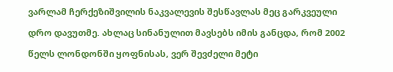ვარლამ ჩერქეზიშვილის ნაკვალევის შესწავლას მეც გარკვეული დრო დავუთმე. ახლაც სინანულით მავსებს იმის განცდა, რომ 2002 წელს ლონდონში ყოფნისას, ვერ შევძელი მეტი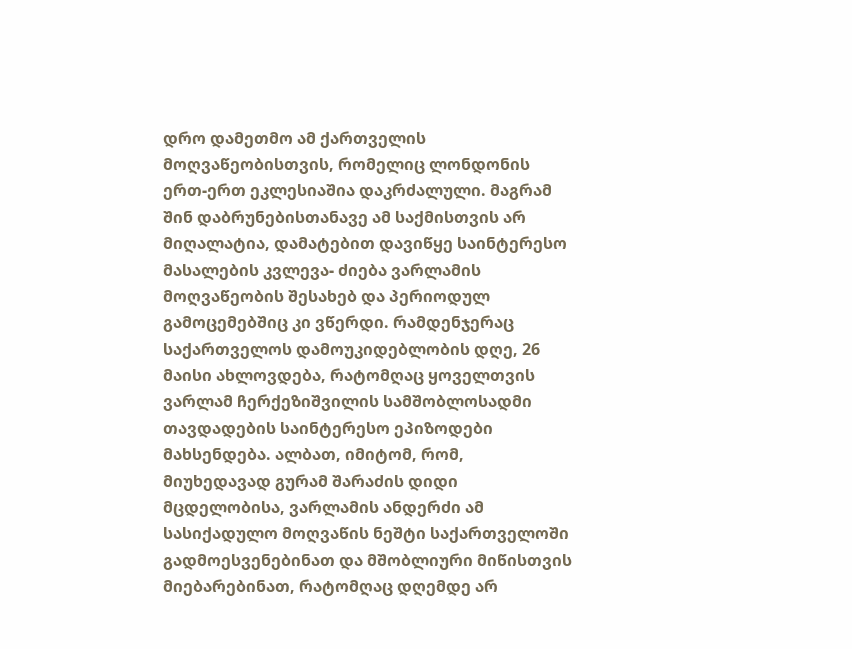დრო დამეთმო ამ ქართველის მოღვაწეობისთვის, რომელიც ლონდონის ერთ-ერთ ეკლესიაშია დაკრძალული. მაგრამ შინ დაბრუნებისთანავე ამ საქმისთვის არ მიღალატია, დამატებით დავიწყე საინტერესო მასალების კვლევა- ძიება ვარლამის მოღვაწეობის შესახებ და პერიოდულ გამოცემებშიც კი ვწერდი. რამდენჯერაც საქართველოს დამოუკიდებლობის დღე, 26 მაისი ახლოვდება, რატომღაც ყოველთვის ვარლამ ჩერქეზიშვილის სამშობლოსადმი თავდადების საინტერესო ეპიზოდები მახსენდება. ალბათ, იმიტომ, რომ, მიუხედავად გურამ შარაძის დიდი მცდელობისა, ვარლამის ანდერძი ამ სასიქადულო მოღვაწის ნეშტი საქართველოში გადმოესვენებინათ და მშობლიური მიწისთვის მიებარებინათ, რატომღაც დღემდე არ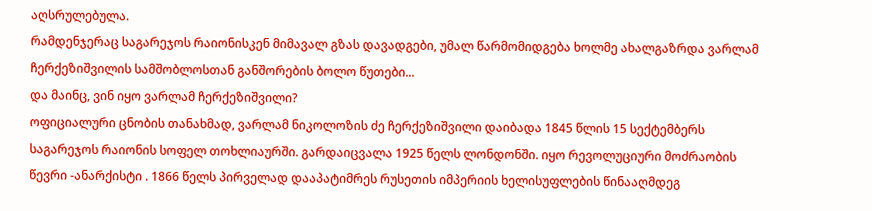აღსრულებულა.
რამდენჯერაც საგარეჯოს რაიონისკენ მიმავალ გზას დავადგები, უმალ წარმომიდგება ხოლმე ახალგაზრდა ვარლამ ჩერქეზიშვილის სამშობლოსთან განშორების ბოლო წუთები...
და მაინც, ვინ იყო ვარლამ ჩერქეზიშვილი?
ოფიციალური ცნობის თანახმად, ვარლამ ნიკოლოზის ძე ჩერქეზიშვილი დაიბადა 1845 წლის 15 სექტემბერს საგარეჯოს რაიონის სოფელ თოხლიაურში. გარდაიცვალა 1925 წელს ლონდონში. იყო რევოლუციური მოძრაობის წევრი -ანარქისტი . 1866 წელს პირველად დააპატიმრეს რუსეთის იმპერიის ხელისუფლების წინააღმდეგ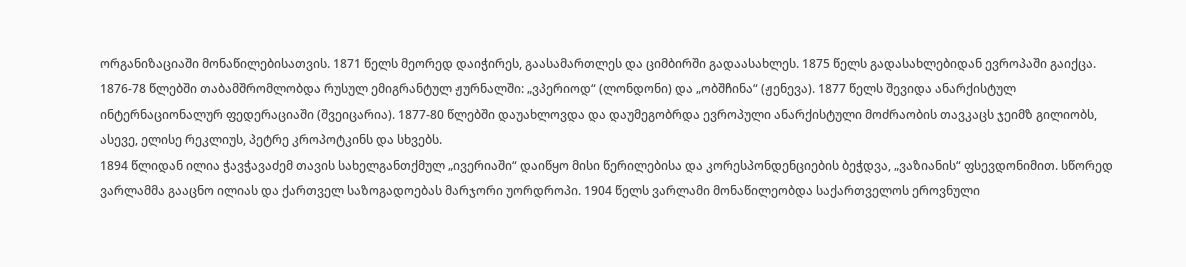ორგანიზაციაში მონაწილებისათვის. 1871 წელს მეორედ დაიჭირეს, გაასამართლეს და ციმბირში გადაასახლეს. 1875 წელს გადასახლებიდან ევროპაში გაიქცა. 1876-78 წლებში თაბამშრომლობდა რუსულ ემიგრანტულ ჟურნალში: „ვპერიოდ“ (ლონდონი) და „ობშჩინა“ (ჟენევა). 1877 წელს შევიდა ანარქისტულ ინტერნაციონალურ ფედერაციაში (შვეიცარია). 1877-80 წლებში დაუახლოვდა და დაუმეგობრდა ევროპული ანარქისტული მოძრაობის თავკაცს ჯეიმზ გილიობს, ასევე, ელისე რეკლიუს, პეტრე კროპოტკინს და სხვებს.
1894 წლიდან ილია ჭავჭავაძემ თავის სახელგანთქმულ „ივერიაში“ დაიწყო მისი წერილებისა და კორესპონდენციების ბეჭდვა, „ვაზიანის“ ფსევდონიმით. სწორედ ვარლამმა გააცნო ილიას და ქართველ საზოგადოებას მარჯორი უორდროპი. 1904 წელს ვარლამი მონაწილეობდა საქართველოს ეროვნული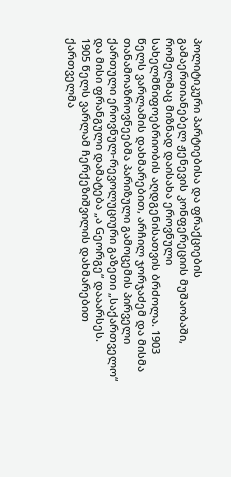პოლიტიკური პარტიებისა და ფრაქციების გამაერთიანებელ ჟენევის კონფერეციის მუშაობაში, რომელმაც მიზნად დაისახა ეროვნული სახელმწიფოებრიობის აღდგენისათვის ბრძოლა. 1903 წელს ვარლამის დახმარებით, არჩილ ჯორჯაძემ და მისმა თანამოაზროვნეებმა პარიზული გამოცემის პირველი ქართული ეროვნულ-რევოლუციური გაზეთი „საქართველო“ და მისი ფრანგული დამატება „ა Gეორგე“ დააარსეს.
1905 წელს ვარლამ ჩერქეზიშვილის დახმარებით ქართველმა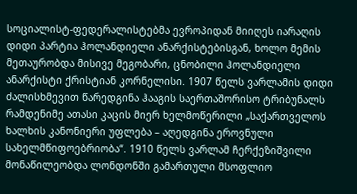სოციალისტ-ფედერალისტებმა ევროპიდან მიიღეს იარაღის დიდი პარტია ჰოლანდიელი ანარქისტებისგან, ხოლო მემის მეთაურობდა მისივე მეგობარი, ცნობილი ჰოლანდიელი ანარქისტი ქრისტიან კორნელისი. 1907 წელს ვარლამის დიდი ძალისხმევით წარედგინა ჰააგის საერთაშორისო ტრიბუნალს რამდენიმე ათასი კაცის მიერ ხელმოწერილი „საქართველოს ხალხის კანონიერი უფლება – აღედგინა ეროვნული სახელმწიფოებრიობა“. 1910 წელს ვარლამ ჩერქეზიშვილი მონაწილეობდა ლონდონში გამართული მსოფლიო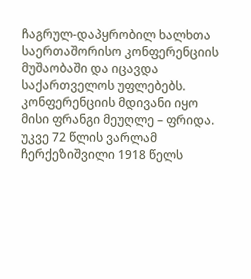ჩაგრულ-დაპყრობილ ხალხთა საერთაშორისო კონფერენციის მუშაობაში და იცავდა საქართველოს უფლებებს. კონფერენციის მდივანი იყო მისი ფრანგი მეუღლე – ფრიდა.
უკვე 72 წლის ვარლამ ჩერქეზიშვილი 1918 წელს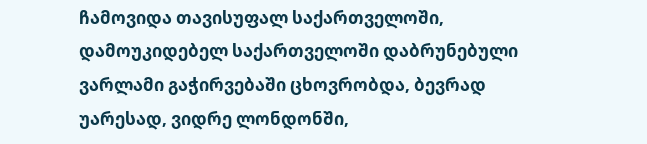ჩამოვიდა თავისუფალ საქართველოში, დამოუკიდებელ საქართველოში დაბრუნებული ვარლამი გაჭირვებაში ცხოვრობდა, ბევრად უარესად, ვიდრე ლონდონში,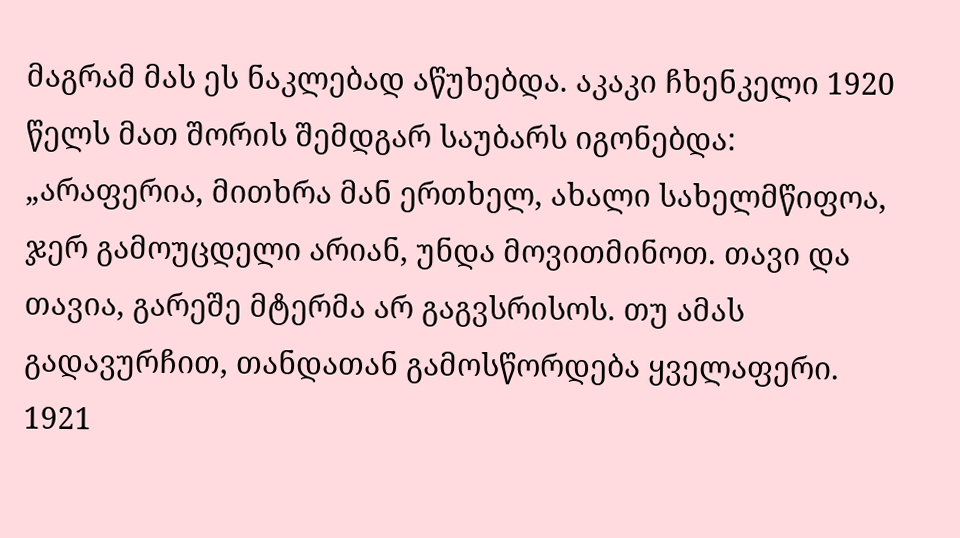მაგრამ მას ეს ნაკლებად აწუხებდა. აკაკი ჩხენკელი 1920 წელს მათ შორის შემდგარ საუბარს იგონებდა: „არაფერია, მითხრა მან ერთხელ, ახალი სახელმწიფოა, ჯერ გამოუცდელი არიან, უნდა მოვითმინოთ. თავი და თავია, გარეშე მტერმა არ გაგვსრისოს. თუ ამას გადავურჩით, თანდათან გამოსწორდება ყველაფერი.
1921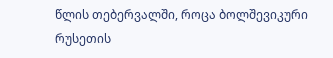წლის თებერვალში, როცა ბოლშევიკური რუსეთის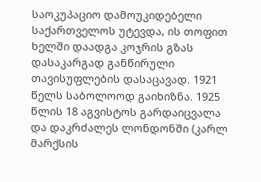საოკუპაციო დამოუკიდებელი საქართველოს უტევდა, ის თოფით ხელში დაადგა კოჯრის გზას დასაკარგად განწირული თავისუფლების დასაცავად. 1921 წელს საბოლოოდ გაიხიზნა. 1925 წლის 18 აგვისტოს გარდაიცვალა და დაკრძალეს ლონდონში (კარლ მარქსის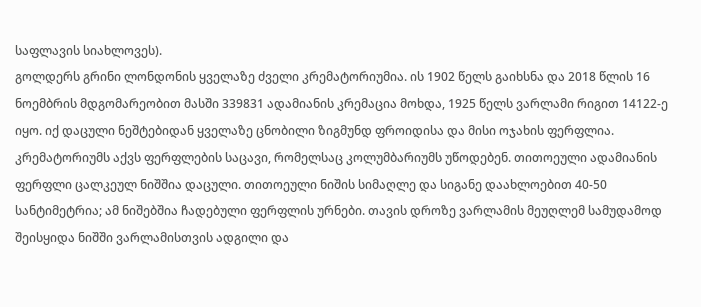საფლავის სიახლოვეს).
გოლდერს გრინი ლონდონის ყველაზე ძველი კრემატორიუმია. ის 1902 წელს გაიხსნა და 2018 წლის 16 ნოემბრის მდგომარეობით მასში 339831 ადამიანის კრემაცია მოხდა, 1925 წელს ვარლამი რიგით 14122-ე იყო. იქ დაცული ნეშტებიდან ყველაზე ცნობილი ზიგმუნდ ფროიდისა და მისი ოჯახის ფერფლია. კრემატორიუმს აქვს ფერფლების საცავი, რომელსაც კოლუმბარიუმს უწოდებენ. თითოეული ადამიანის ფერფლი ცალკეულ ნიშშია დაცული. თითოეული ნიშის სიმაღლე და სიგანე დაახლოებით 40-50 სანტიმეტრია; ამ ნიშებშია ჩადებული ფერფლის ურნები. თავის დროზე ვარლამის მეუღლემ სამუდამოდ შეისყიდა ნიშში ვარლამისთვის ადგილი და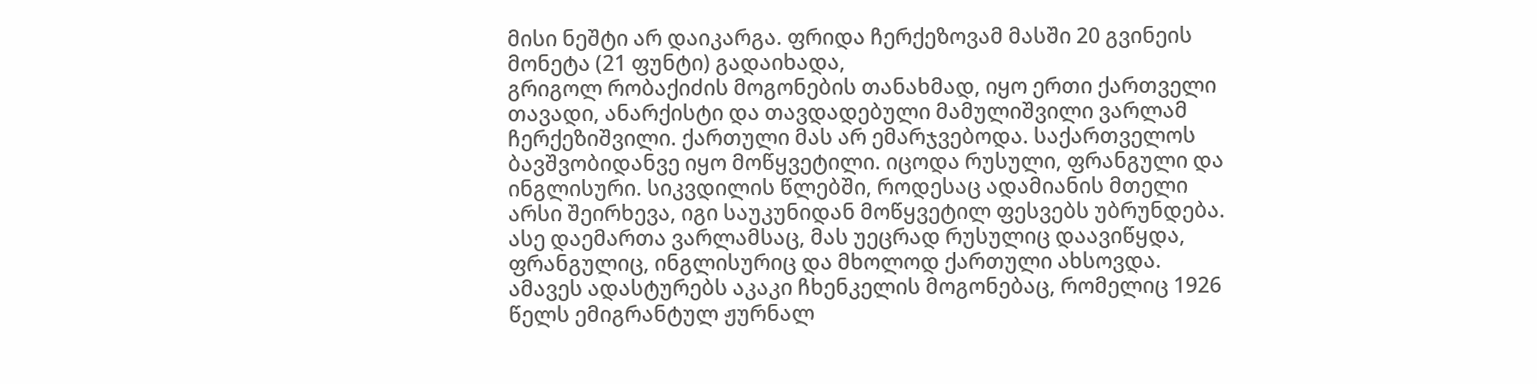მისი ნეშტი არ დაიკარგა. ფრიდა ჩერქეზოვამ მასში 20 გვინეის მონეტა (21 ფუნტი) გადაიხადა,
გრიგოლ რობაქიძის მოგონების თანახმად, იყო ერთი ქართველი თავადი, ანარქისტი და თავდადებული მამულიშვილი ვარლამ ჩერქეზიშვილი. ქართული მას არ ემარჯვებოდა. საქართველოს ბავშვობიდანვე იყო მოწყვეტილი. იცოდა რუსული, ფრანგული და ინგლისური. სიკვდილის წლებში, როდესაც ადამიანის მთელი არსი შეირხევა, იგი საუკუნიდან მოწყვეტილ ფესვებს უბრუნდება. ასე დაემართა ვარლამსაც, მას უეცრად რუსულიც დაავიწყდა, ფრანგულიც, ინგლისურიც და მხოლოდ ქართული ახსოვდა.
ამავეს ადასტურებს აკაკი ჩხენკელის მოგონებაც, რომელიც 1926 წელს ემიგრანტულ ჟურნალ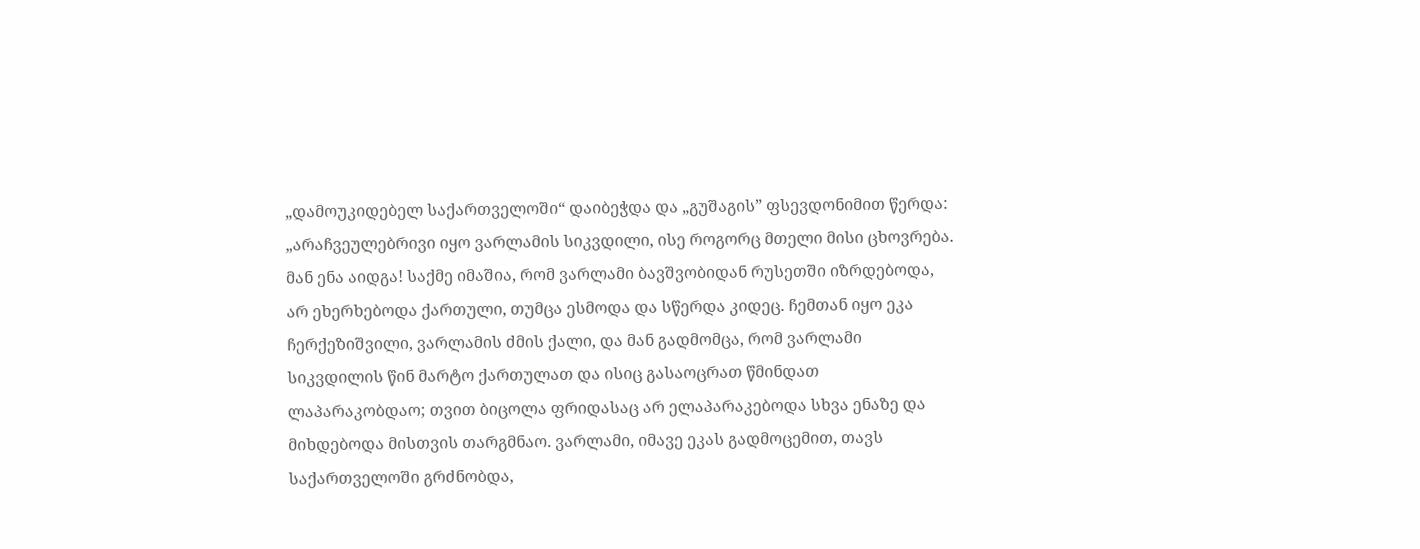„დამოუკიდებელ საქართველოში“ დაიბეჭდა და „გუშაგის” ფსევდონიმით წერდა: „არაჩვეულებრივი იყო ვარლამის სიკვდილი, ისე როგორც მთელი მისი ცხოვრება. მან ენა აიდგა! საქმე იმაშია, რომ ვარლამი ბავშვობიდან რუსეთში იზრდებოდა, არ ეხერხებოდა ქართული, თუმცა ესმოდა და სწერდა კიდეც. ჩემთან იყო ეკა ჩერქეზიშვილი, ვარლამის ძმის ქალი, და მან გადმომცა, რომ ვარლამი სიკვდილის წინ მარტო ქართულათ და ისიც გასაოცრათ წმინდათ ლაპარაკობდაო; თვით ბიცოლა ფრიდასაც არ ელაპარაკებოდა სხვა ენაზე და მიხდებოდა მისთვის თარგმნაო. ვარლამი, იმავე ეკას გადმოცემით, თავს საქართველოში გრძნობდა,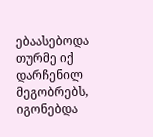ებაასებოდა თურმე იქ დარჩენილ მეგობრებს, იგონებდა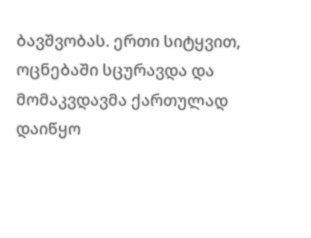ბავშვობას. ერთი სიტყვით, ოცნებაში სცურავდა და მომაკვდავმა ქართულად დაიწყო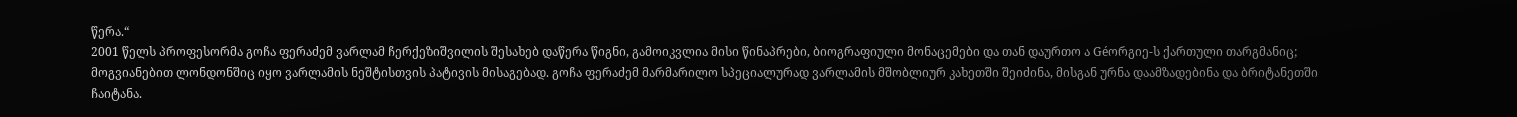წერა.“
2001 წელს პროფესორმა გოჩა ფერაძემ ვარლამ ჩერქეზიშვილის შესახებ დაწერა წიგნი, გამოიკვლია მისი წინაპრები, ბიოგრაფიული მონაცემები და თან დაურთო ა Géორგიე-ს ქართული თარგმანიც; მოგვიანებით ლონდონშიც იყო ვარლამის ნეშტისთვის პატივის მისაგებად. გოჩა ფერაძემ მარმარილო სპეციალურად ვარლამის მშობლიურ კახეთში შეიძინა, მისგან ურნა დაამზადებინა და ბრიტანეთში ჩაიტანა.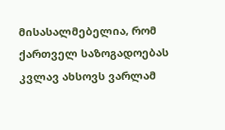მისასალმებელია, რომ ქართველ საზოგადოებას კვლავ ახსოვს ვარლამ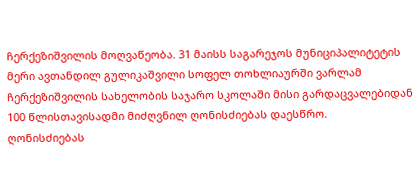ჩერქეზიშვილის მოღვაწეობა. 31 მაისს საგარეჯოს მუნიციპალიტეტის მერი ავთანდილ გულიკაშვილი სოფელ თოხლიაურში ვარლამ ჩერქეზიშვილის სახელობის საჯარო სკოლაში მისი გარდაცვალებიდან 100 წლისთავისადმი მიძღვნილ ღონისძიებას დაესწრო.
ღონისძიებას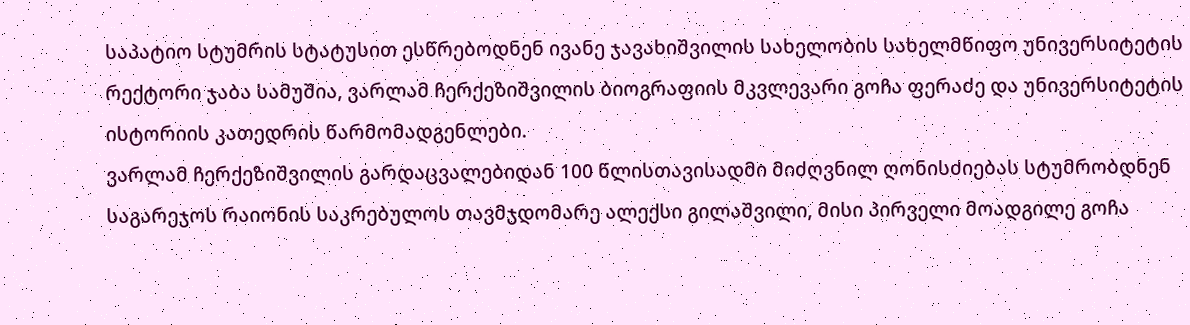საპატიო სტუმრის სტატუსით ესწრებოდნენ ივანე ჯავახიშვილის სახელობის სახელმწიფო უნივერსიტეტის რექტორი ჯაბა სამუშია, ვარლამ ჩერქეზიშვილის ბიოგრაფიის მკვლევარი გოჩა ფერაძე და უნივერსიტეტის ისტორიის კათედრის წარმომადგენლები.
ვარლამ ჩერქეზიშვილის გარდაცვალებიდან 100 წლისთავისადმი მიძღვნილ ღონისძიებას სტუმრობდნენ საგარეჯოს რაიონის საკრებულოს თავმჯდომარე ალექსი გილაშვილი, მისი პირველი მოადგილე გოჩა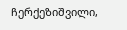ჩერქეზიშვილი,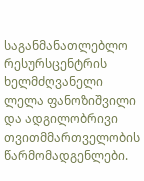საგანმანათლებლო რესურსცენტრის ხელმძღვანელი ლელა ფანოზიშვილი და ადგილობრივი თვითმმართველობის წარმომადგენლები.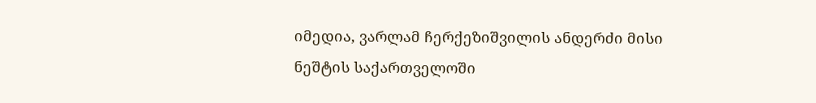იმედია, ვარლამ ჩერქეზიშვილის ანდერძი მისი ნეშტის საქართველოში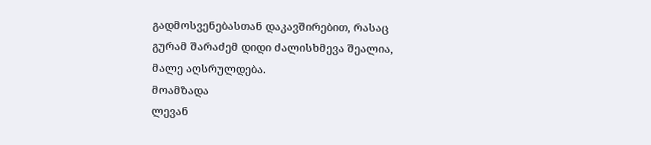გადმოსვენებასთან დაკავშირებით, რასაც გურამ შარაძემ დიდი ძალისხმევა შეალია, მალე აღსრულდება.
მოამზადა
ლევან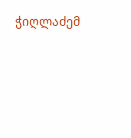ჭიღლაძემ